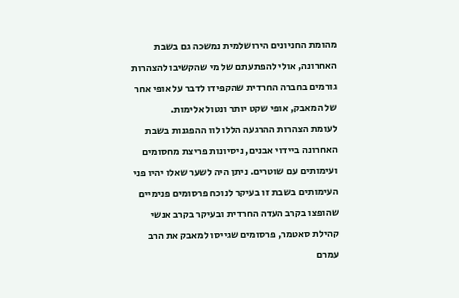מהומת החניונים הירושלמית נמשכה גם בשבת האחרונה, אולי להפתעתם של מי שהקשיבו להצהרות גורמים בחברה החרדית שהקפידו לדבר על אופי אחר של המאבק, אופי שקט יותר ונטול אלימות.
לעומת הצהרות ההרגעה הללו לוו ההפגנות בשבת האחרונה ביידוי אבנים, ניסיונות פריצת מחסומים ועימותים עם שוטרים. ניתן היה לשער שאלו יהיו פני העימותים בשבת זו בעיקר לנוכח פרסומים פנימיים שהופצו בקרב העדה החרדית ובעיקר בקרב אנשי קהילת סאטמר, פרסומים שגייסו למאבק את הרב עמרם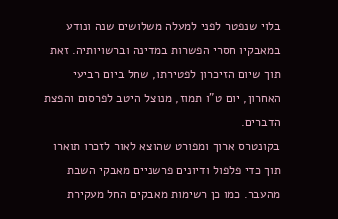בלוי שנפטר לפני למעלה משלושים שנה ונודע במאבקיו חסרי הפשרות במדינה וברשויותיה. זאת תוך שיום הזיכרון לפטירתו, שחל ביום רביעי האחרון, יום ט"ו תמוז, מנוצל היטב לפרסום והפצת הדברים.
בקונטרס ארוך ומפורט שהוצא לאור לזכרו תוארו תוך כדי פלפול ודיונים פרשניים מאבקי השבת מהעבר. כמו כן רשימות מאבקים החל מעקירת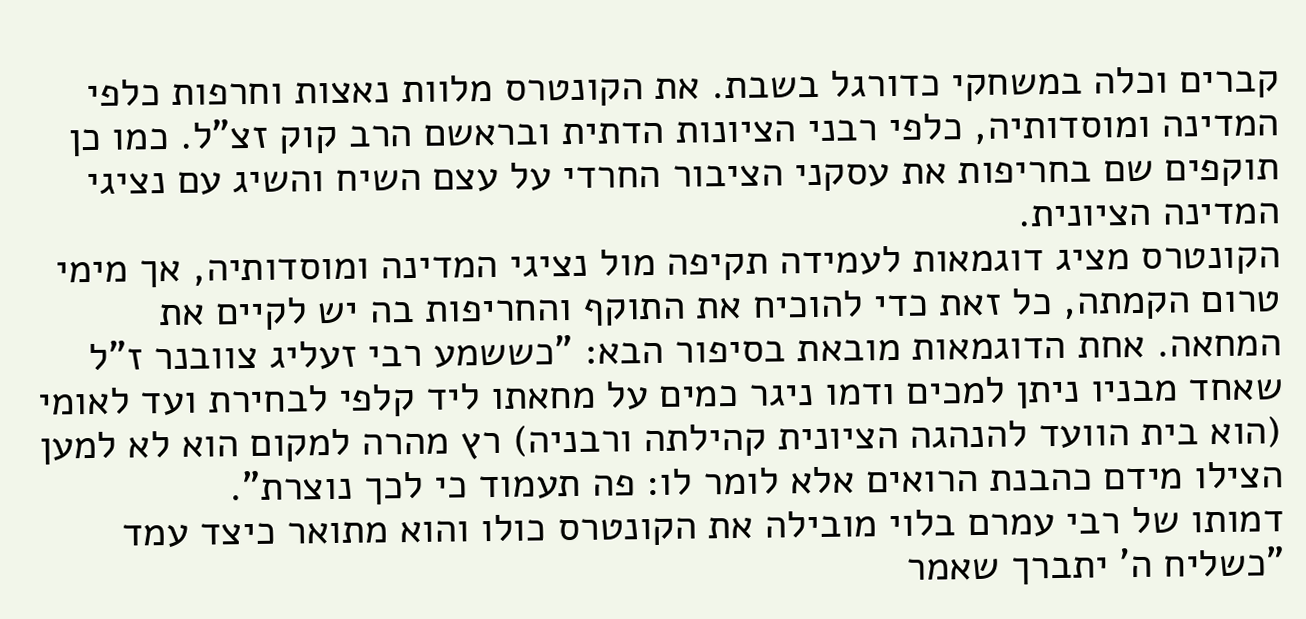קברים וכלה במשחקי כדורגל בשבת. את הקונטרס מלוות נאצות וחרפות כלפי המדינה ומוסדותיה, כלפי רבני הציונות הדתית ובראשם הרב קוק זצ"ל. כמו כן תוקפים שם בחריפות את עסקני הציבור החרדי על עצם השיח והשיג עם נציגי המדינה הציונית.
הקונטרס מציג דוגמאות לעמידה תקיפה מול נציגי המדינה ומוסדותיה, אך מימי טרום הקמתה, כל זאת כדי להוכיח את התוקף והחריפות בה יש לקיים את המחאה. אחת הדוגמאות מובאת בסיפור הבא: "כששמע רבי זעליג צוובנר ז"ל שאחד מבניו ניתן למכים ודמו ניגר כמים על מחאתו ליד קלפי לבחירת ועד לאומי (הוא בית הוועד להנהגה הציונית קהילתה ורבניה) רץ מהרה למקום הוא לא למען הצילו מידם כהבנת הרואים אלא לומר לו: פה תעמוד כי לכך נוצרת".
דמותו של רבי עמרם בלוי מובילה את הקונטרס כולו והוא מתואר כיצד עמד "כשליח ה' יתברך שאמר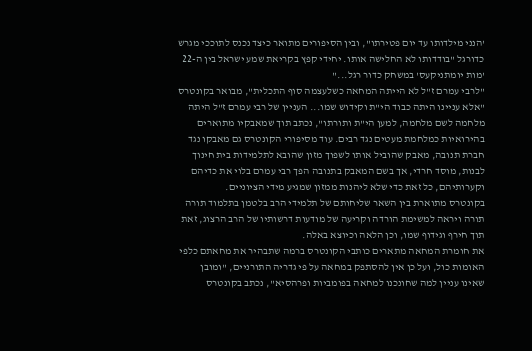'הנני מילדותו עד יום פטירתו", ובין הסיפורים מתואר כיצד נכנס לתוככי מגרש כדורגל "בודדותו לא החלישה אותו. יחידי קפץ בקריאת שמע ישראל בין ה-22 'מות יומתניקעס' במשחק כדור רגל..."
"לרבי עמרם ז"ל לא הייתה המחאה כשלעצמה סוף התכלית", מבואר בקונטרס "אלא עניינו היתה כבוד הי"ת וקידוש שמו... העניין של רבי עמרם ז"ל היתה מלחמה לשם מלחמה, למען הי"ת ותורתו", נכתב תוך שמאבקיו מתוארים בהירואיות כמלחמת מעטים נגד רבים. עוד מסיפורי הקונטרס גם מאבקו נגד חברת תנובה, מאבק שהוביל אותו לשפוך מזון שהובא לתלמידות בית חינוך לבנות, מוסד חרדי, אך בשם המאבק בתנובה הפך רבי עמרם בלוי את כדיהם וקערותיהם, כל זאת כדי שלא ליהנות ממזון שמגיע מידי הציוניים.
בקונטרס מתוארת בין השאר שליחותם של תלמידי הרב בלטמן בתלמוד תורה תורה ויראה למשימת הורדה וקריעה של מודעות דרשותיו של הרב הרצוג, זאת תוך חירף וגידוף שמו, וכן הלאה וכיוצא באלה.
את חומרת המחאה מתארים כותבי הקונטרס ברמה שתבהיר את מחאתם כלפי האומות כול, ועל כן אין להסתפק במחאה על פי גדריה התורניים, "ומובן שאינו עניין למה שחונכנו למחאה בפומביות ופרהסיא", נכתב בקונטרס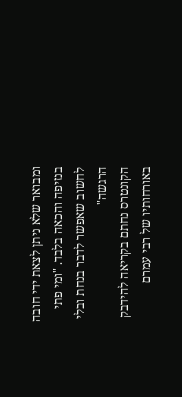ומבואר שלא ניתן לצאת ידי חובה בנזיפה והכאה בלבד. "ומי פתי לחשוב שאפשר לדבר בנחת ובלי הרגשה"
הקונטרס נחתם בקריאה להידבק באורחותיו של רבי עמרם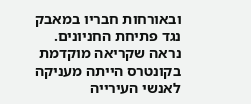ובאורחות חבריו במאבק נגד פתיחת החניונים. נראה שקריאה מוקדמת בקונטרס הייתה מעניקה לאנשי העירייה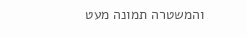והמשטרה תמונה מעט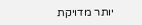יותר מדויקת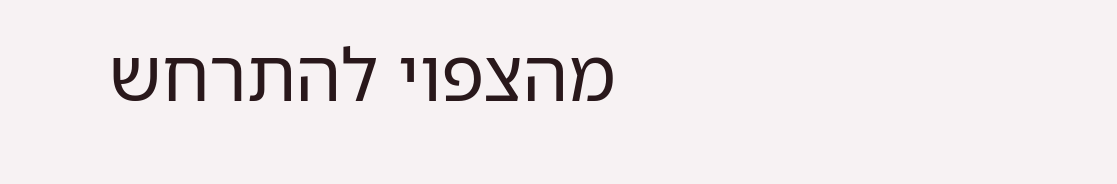מהצפוי להתרחש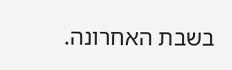בשבת האחרונה.